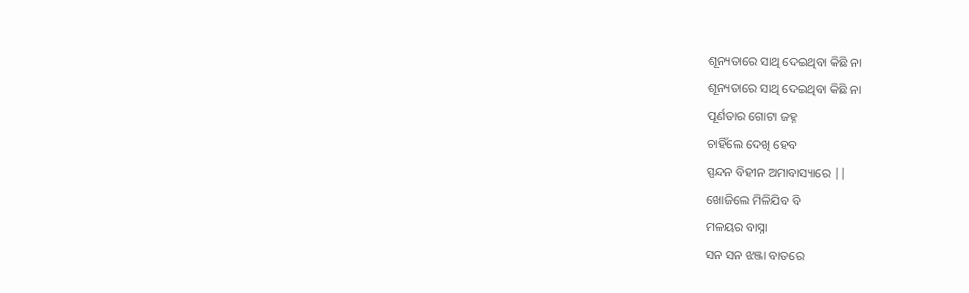ଶୂନ୍ୟତାରେ ସାଥି ଦେଇଥିବା କିଛି ନା
ଶୂନ୍ୟତାରେ ସାଥି ଦେଇଥିବା କିଛି ନା
ପୂର୍ଣତାର ଗୋଟା ଜହ୍ନ
ଚାହିଁଲେ ଦେଖି ହେବ
ସ୍ପନ୍ଦନ ବିହୀନ ଅମାବାସ୍ୟାରେ ||
ଖୋଜିଲେ ମିଳିଯିବ ବି
ମଳୟର ବାସ୍ନା
ସନ ସନ ଝଞ୍ଜା ବାତରେ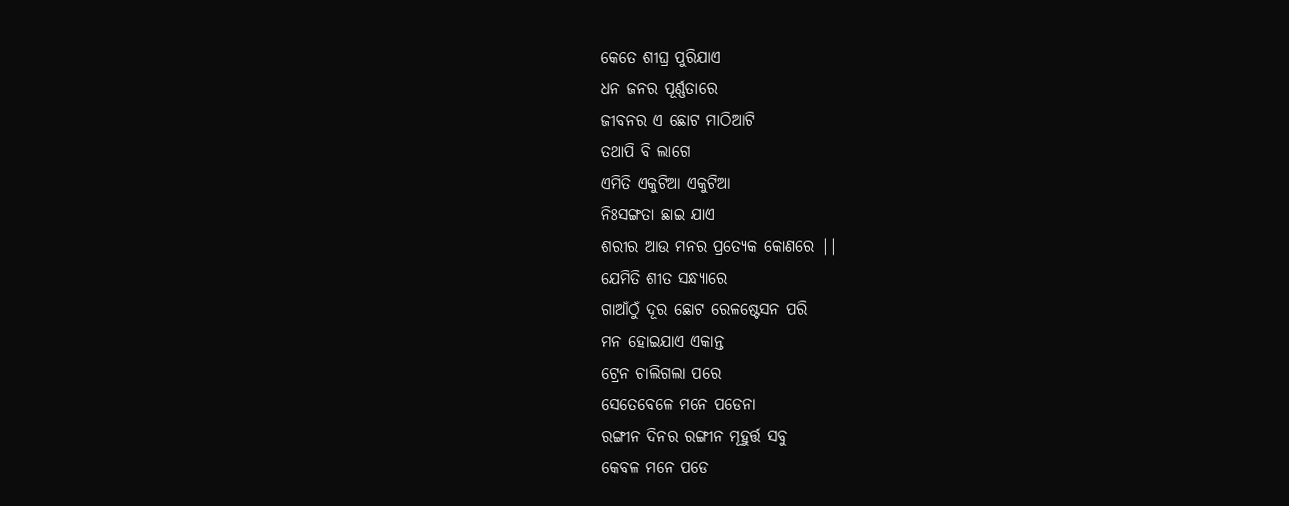କେତେ ଶୀଘ୍ର ପୁରିଯାଏ
ଧନ ଜନର ପୂର୍ଣ୍ଣତାରେ
ଜୀବନର ଏ ଛୋଟ ମାଠିଆଟି
ତଥାପି ବି ଲାଗେ
ଏମିତି ଏକୁଟିଆ ଏକୁଟିଆ
ନିଃସଙ୍ଗତା ଛାଇ ଯାଏ
ଶରୀର ଆଉ ମନର ପ୍ରତ୍ୟେକ କୋଣରେ ||
ଯେମିତି ଶୀତ ସନ୍ଧ୍ୟାରେ
ଗାଆଁଠୁଁ ଦୂର ଛୋଟ ରେଳଷ୍ଟେସନ ପରି
ମନ ହୋଇଯାଏ ଏକାନ୍ତ
ଟ୍ରେନ ଚାଲିଗଲା ପରେ
ସେତେବେଳେ ମନେ ପଡେନା
ରଙ୍ଗୀନ ଦିନର ରଙ୍ଗୀନ ମୂହୁର୍ତ୍ତ ସବୁ
କେବଳ ମନେ ପଡେ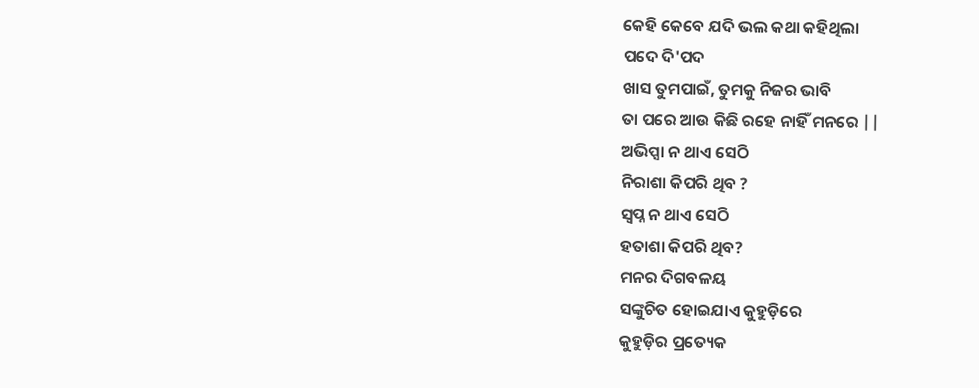କେହି କେବେ ଯଦି ଭଲ କଥା କହିଥିଲା
ପଦେ ଦି'ପଦ
ଖାସ ତୁମପାଇଁ, ତୁମକୁ ନିଜର ଭାବି
ତା ପରେ ଆଉ କିଛି ରହେ ନାହିଁ ମନରେ ||
ଅଭିପ୍ସା ନ ଥାଏ ସେଠି
ନିରାଶା କିପରି ଥିବ ?
ସ୍ବପ୍ନ ନ ଥାଏ ସେଠି
ହତାଶା କିପରି ଥିବ?
ମନର ଦିଗବଳୟ
ସଙ୍କୁଚିତ ହୋଇଯାଏ କୁହୁଡ଼ିରେ
କୁହୁଡ଼ିର ପ୍ରତ୍ୟେକ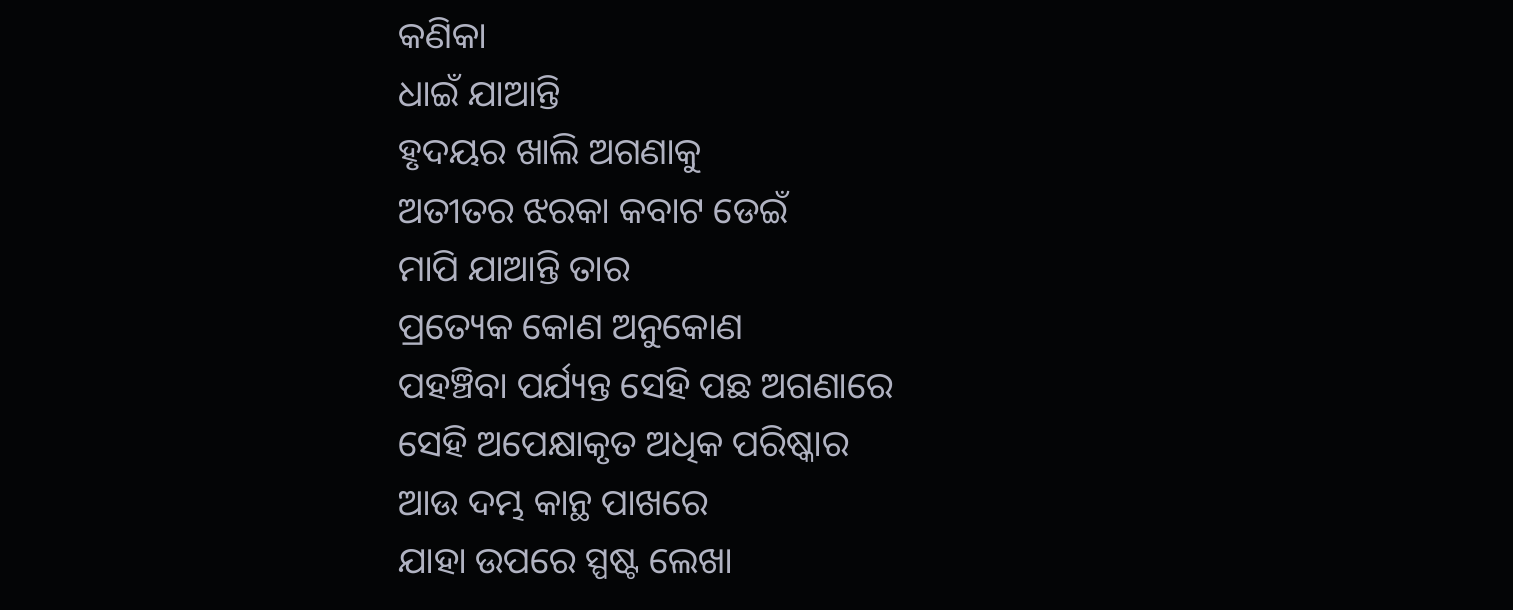କଣିକା
ଧାଇଁ ଯାଆନ୍ତି
ହୃଦୟର ଖାଲି ଅଗଣାକୁ
ଅତୀତର ଝରକା କବାଟ ଡେଇଁ
ମାପି ଯାଆନ୍ତି ତାର
ପ୍ରତ୍ୟେକ କୋଣ ଅନୁକୋଣ
ପହଞ୍ଚିବା ପର୍ଯ୍ୟନ୍ତ ସେହି ପଛ ଅଗଣାରେ
ସେହି ଅପେକ୍ଷାକୃତ ଅଧିକ ପରିଷ୍କାର
ଆଉ ଦମ୍ଭ କାନ୍ଥ ପାଖରେ
ଯାହା ଉପରେ ସ୍ପଷ୍ଟ ଲେଖା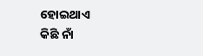ହୋଇଥାଏ
କିଛି ନାଁ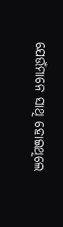ଯେଉଁମାନେ ସାଥି ହୋଇଥିଲେ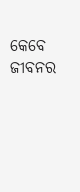କେବେ ଜୀବନର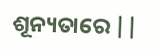ଶୂନ୍ୟତାରେ ||